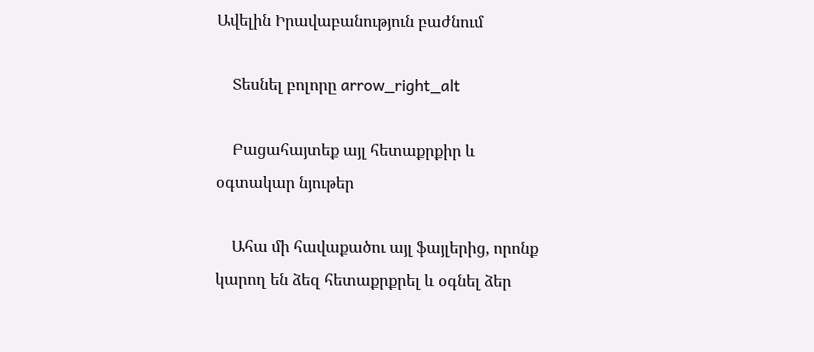Ավելին Իրավաբանություն բաժնում

    Տեսնել բոլորը arrow_right_alt

    Բացահայտեք այլ հետաքրքիր և օգտակար նյութեր

    Ահա մի հավաքածու այլ ֆայլերից, որոնք կարող են ձեզ հետաքրքրել և օգնել ձեր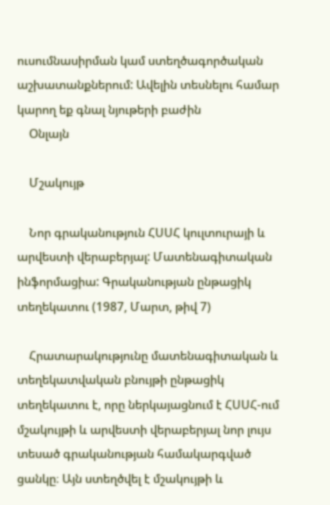ուսումնասիրման կամ ստեղծագործական աշխատանքներում: Ավելին տեսնելու համար կարող եք գնալ նյութերի բաժին
    Օնլայն

    Մշակույթ

    Նոր գրականություն ՀՍՍՀ կուլտուրայի և արվեստի վերաբերյալ: Մատենագիտական ինֆորմացիա: Գրականության ընթացիկ տեղեկատու (1987, Մարտ, թիվ 7)

    Հրատարակությունը մատենագիտական և տեղեկատվական բնույթի ընթացիկ տեղեկատու է, որը ներկայացնում է ՀՍՍՀ-ում մշակույթի և արվեստի վերաբերյալ նոր լույս տեսած գրականության համակարգված ցանկը։ Այն ստեղծվել է մշակույթի և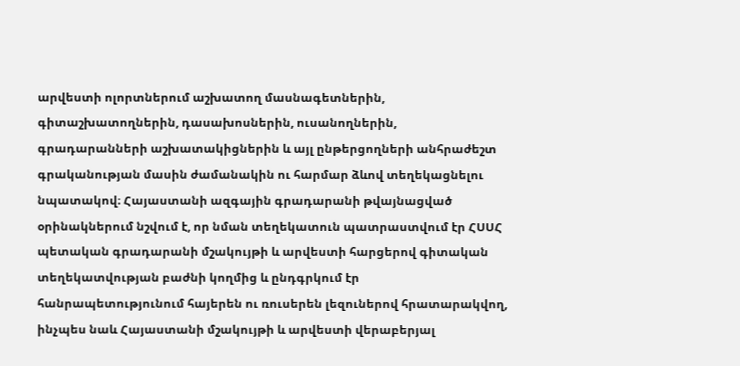արվեստի ոլորտներում աշխատող մասնագետներին, գիտաշխատողներին, դասախոսներին, ուսանողներին, գրադարանների աշխատակիցներին և այլ ընթերցողների անհրաժեշտ գրականության մասին ժամանակին ու հարմար ձևով տեղեկացնելու նպատակով։ Հայաստանի ազգային գրադարանի թվայնացված օրինակներում նշվում է, որ նման տեղեկատուն պատրաստվում էր ՀՍՍՀ պետական գրադարանի մշակույթի և արվեստի հարցերով գիտական տեղեկատվության բաժնի կողմից և ընդգրկում էր հանրապետությունում հայերեն ու ռուսերեն լեզուներով հրատարակվող, ինչպես նաև Հայաստանի մշակույթի և արվեստի վերաբերյալ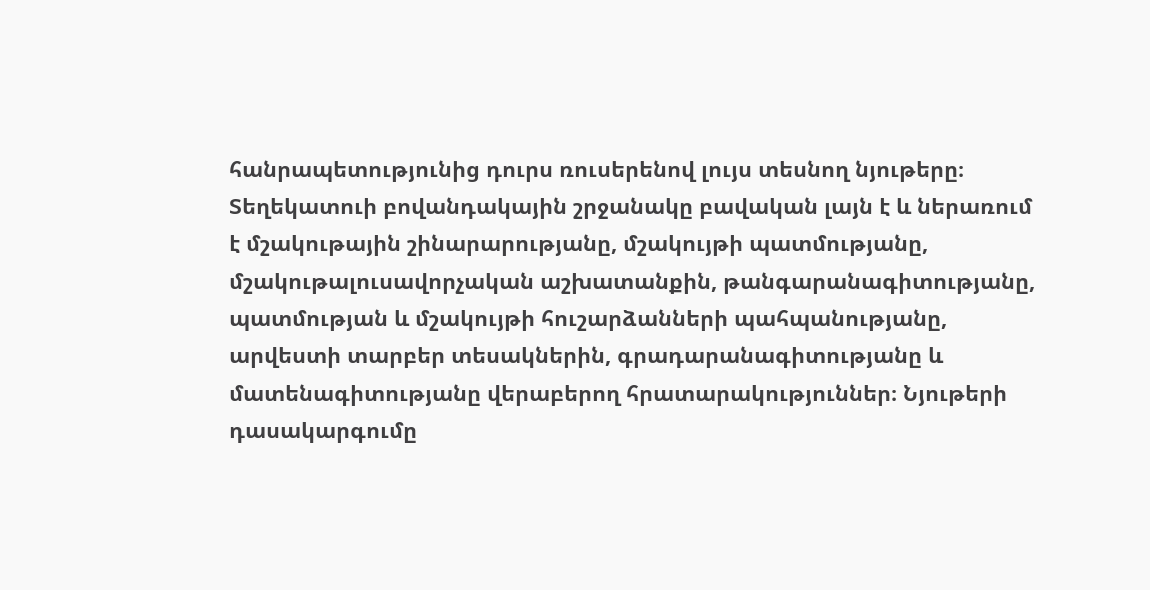հանրապետությունից դուրս ռուսերենով լույս տեսնող նյութերը։ Տեղեկատուի բովանդակային շրջանակը բավական լայն է և ներառում է մշակութային շինարարությանը, մշակույթի պատմությանը, մշակութալուսավորչական աշխատանքին, թանգարանագիտությանը, պատմության և մշակույթի հուշարձանների պահպանությանը, արվեստի տարբեր տեսակներին, գրադարանագիտությանը և մատենագիտությանը վերաբերող հրատարակություններ։ Նյութերի դասակարգումը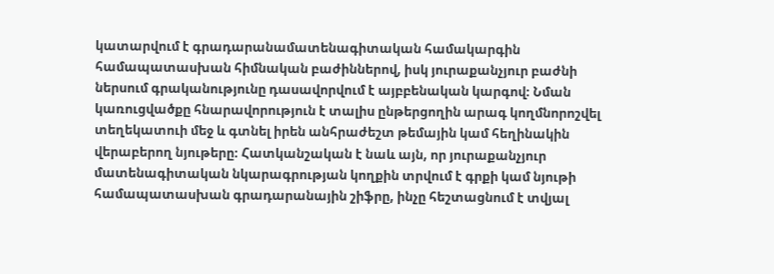կատարվում է գրադարանամատենագիտական համակարգին համապատասխան հիմնական բաժիններով, իսկ յուրաքանչյուր բաժնի ներսում գրականությունը դասավորվում է այբբենական կարգով։ Նման կառուցվածքը հնարավորություն է տալիս ընթերցողին արագ կողմնորոշվել տեղեկատուի մեջ և գտնել իրեն անհրաժեշտ թեմային կամ հեղինակին վերաբերող նյութերը։ Հատկանշական է նաև այն, որ յուրաքանչյուր մատենագիտական նկարագրության կողքին տրվում է գրքի կամ նյութի համապատասխան գրադարանային շիֆրը, ինչը հեշտացնում է տվյալ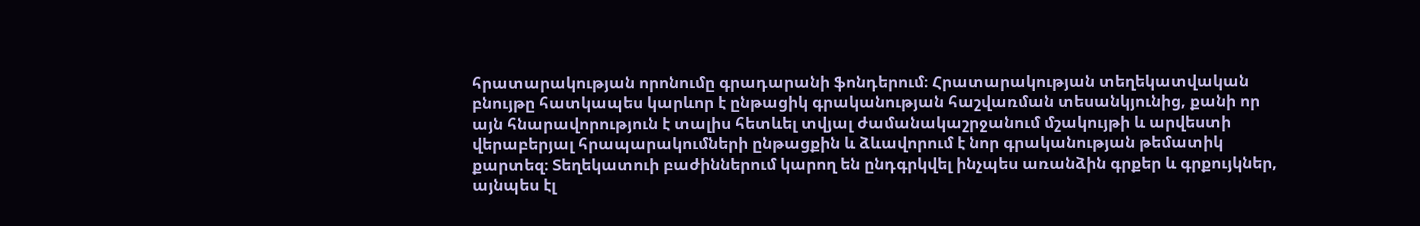հրատարակության որոնումը գրադարանի ֆոնդերում։ Հրատարակության տեղեկատվական բնույթը հատկապես կարևոր է ընթացիկ գրականության հաշվառման տեսանկյունից, քանի որ այն հնարավորություն է տալիս հետևել տվյալ ժամանակաշրջանում մշակույթի և արվեստի վերաբերյալ հրապարակումների ընթացքին և ձևավորում է նոր գրականության թեմատիկ քարտեզ։ Տեղեկատուի բաժիններում կարող են ընդգրկվել ինչպես առանձին գրքեր և գրքույկներ, այնպես էլ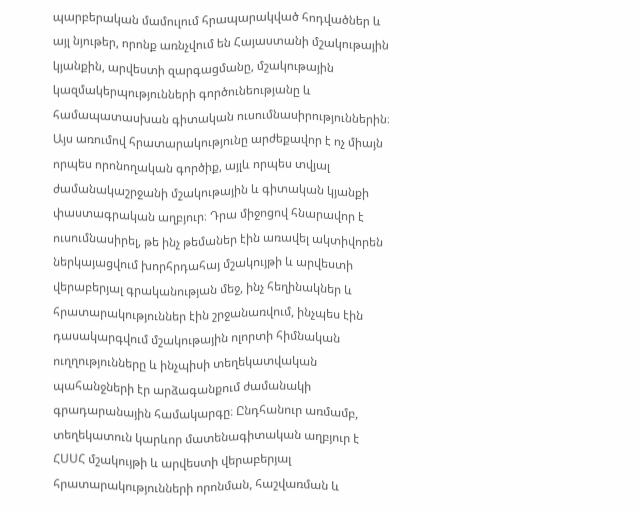պարբերական մամուլում հրապարակված հոդվածներ և այլ նյութեր, որոնք առնչվում են Հայաստանի մշակութային կյանքին, արվեստի զարգացմանը, մշակութային կազմակերպությունների գործունեությանը և համապատասխան գիտական ուսումնասիրություններին։ Այս առումով հրատարակությունը արժեքավոր է ոչ միայն որպես որոնողական գործիք, այլև որպես տվյալ ժամանակաշրջանի մշակութային և գիտական կյանքի փաստագրական աղբյուր։ Դրա միջոցով հնարավոր է ուսումնասիրել, թե ինչ թեմաներ էին առավել ակտիվորեն ներկայացվում խորհրդահայ մշակույթի և արվեստի վերաբերյալ գրականության մեջ, ինչ հեղինակներ և հրատարակություններ էին շրջանառվում, ինչպես էին դասակարգվում մշակութային ոլորտի հիմնական ուղղությունները և ինչպիսի տեղեկատվական պահանջների էր արձագանքում ժամանակի գրադարանային համակարգը։ Ընդհանուր առմամբ, տեղեկատուն կարևոր մատենագիտական աղբյուր է ՀՍՍՀ մշակույթի և արվեստի վերաբերյալ հրատարակությունների որոնման, հաշվառման և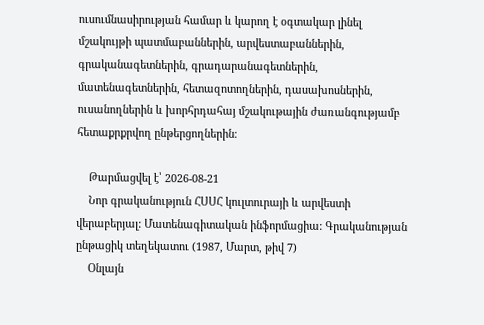ուսումնասիրության համար և կարող է օգտակար լինել մշակույթի պատմաբաններին, արվեստաբաններին, գրականագետներին, գրադարանագետներին, մատենագետներին, հետազոտողներին, դասախոսներին, ուսանողներին և խորհրդահայ մշակութային ժառանգությամբ հետաքրքրվող ընթերցողներին։

    Թարմացվել է՝ 2026-08-21
    Նոր գրականություն ՀՍՍՀ կուլտուրայի և արվեստի վերաբերյալ: Մատենագիտական ինֆորմացիա: Գրականության ընթացիկ տեղեկատու (1987, Մարտ, թիվ 7)
    Օնլայն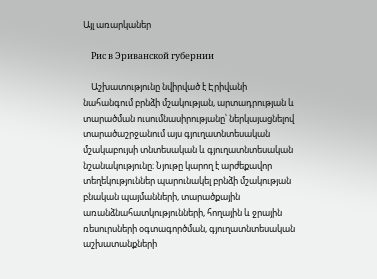Այլ առարկաներ

    Рис в Эриванской губернии

    Աշխատությունը նվիրված է Էրիվանի նահանգում բրնձի մշակության, արտադրության և տարածման ուսումնասիրությանը՝ ներկայացնելով տարածաշրջանում այս գյուղատնտեսական մշակաբույսի տնտեսական և գյուղատնտեսական նշանակությունը։ Նյութը կարող է արժեքավոր տեղեկություններ պարունակել բրնձի մշակության բնական պայմանների, տարածքային առանձնահատկությունների, հողային և ջրային ռեսուրսների օգտագործման, գյուղատնտեսական աշխատանքների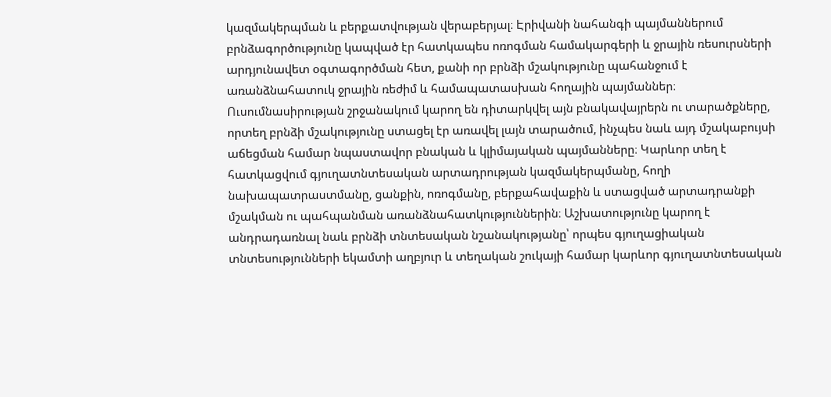կազմակերպման և բերքատվության վերաբերյալ։ Էրիվանի նահանգի պայմաններում բրնձագործությունը կապված էր հատկապես ոռոգման համակարգերի և ջրային ռեսուրսների արդյունավետ օգտագործման հետ, քանի որ բրնձի մշակությունը պահանջում է առանձնահատուկ ջրային ռեժիմ և համապատասխան հողային պայմաններ։ Ուսումնասիրության շրջանակում կարող են դիտարկվել այն բնակավայրերն ու տարածքները, որտեղ բրնձի մշակությունը ստացել էր առավել լայն տարածում, ինչպես նաև այդ մշակաբույսի աճեցման համար նպաստավոր բնական և կլիմայական պայմանները։ Կարևոր տեղ է հատկացվում գյուղատնտեսական արտադրության կազմակերպմանը, հողի նախապատրաստմանը, ցանքին, ոռոգմանը, բերքահավաքին և ստացված արտադրանքի մշակման ու պահպանման առանձնահատկություններին։ Աշխատությունը կարող է անդրադառնալ նաև բրնձի տնտեսական նշանակությանը՝ որպես գյուղացիական տնտեսությունների եկամտի աղբյուր և տեղական շուկայի համար կարևոր գյուղատնտեսական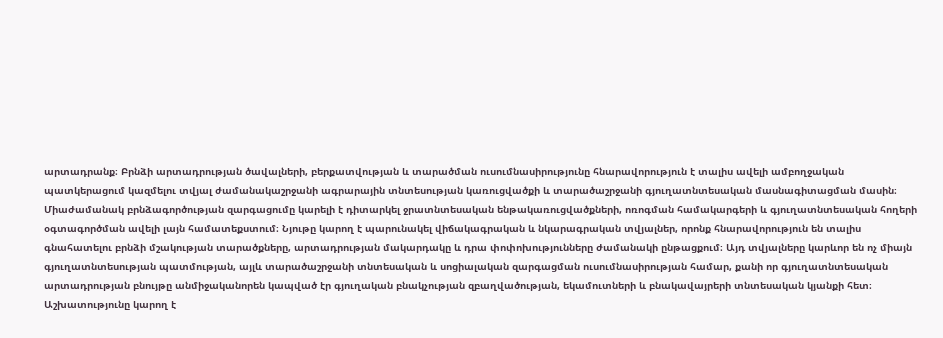արտադրանք։ Բրնձի արտադրության ծավալների, բերքատվության և տարածման ուսումնասիրությունը հնարավորություն է տալիս ավելի ամբողջական պատկերացում կազմելու տվյալ ժամանակաշրջանի ագրարային տնտեսության կառուցվածքի և տարածաշրջանի գյուղատնտեսական մասնագիտացման մասին։ Միաժամանակ բրնձագործության զարգացումը կարելի է դիտարկել ջրատնտեսական ենթակառուցվածքների, ոռոգման համակարգերի և գյուղատնտեսական հողերի օգտագործման ավելի լայն համատեքստում։ Նյութը կարող է պարունակել վիճակագրական և նկարագրական տվյալներ, որոնք հնարավորություն են տալիս գնահատելու բրնձի մշակության տարածքները, արտադրության մակարդակը և դրա փոփոխությունները ժամանակի ընթացքում։ Այդ տվյալները կարևոր են ոչ միայն գյուղատնտեսության պատմության, այլև տարածաշրջանի տնտեսական և սոցիալական զարգացման ուսումնասիրության համար, քանի որ գյուղատնտեսական արտադրության բնույթը անմիջականորեն կապված էր գյուղական բնակչության զբաղվածության, եկամուտների և բնակավայրերի տնտեսական կյանքի հետ։ Աշխատությունը կարող է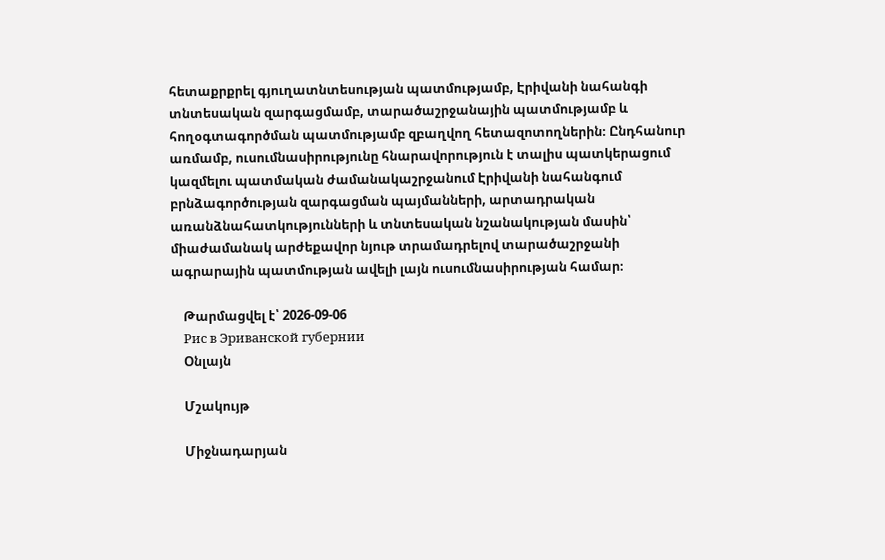հետաքրքրել գյուղատնտեսության պատմությամբ, Էրիվանի նահանգի տնտեսական զարգացմամբ, տարածաշրջանային պատմությամբ և հողօգտագործման պատմությամբ զբաղվող հետազոտողներին։ Ընդհանուր առմամբ, ուսումնասիրությունը հնարավորություն է տալիս պատկերացում կազմելու պատմական ժամանակաշրջանում Էրիվանի նահանգում բրնձագործության զարգացման պայմանների, արտադրական առանձնահատկությունների և տնտեսական նշանակության մասին՝ միաժամանակ արժեքավոր նյութ տրամադրելով տարածաշրջանի ագրարային պատմության ավելի լայն ուսումնասիրության համար։

    Թարմացվել է՝ 2026-09-06
    Рис в Эриванской губернии
    Օնլայն

    Մշակույթ

    Միջնադարյան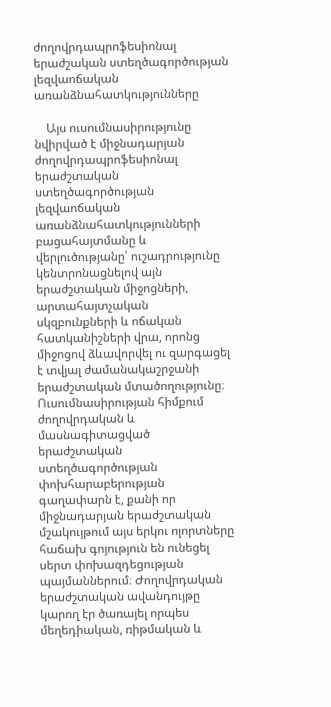ժողովրդապրոֆեսիոնալ երաժշական ստեղծագործության լեզվաոճական առանձնահատկությունները

    Այս ուսումնասիրությունը նվիրված է միջնադարյան ժողովրդապրոֆեսիոնալ երաժշտական ստեղծագործության լեզվաոճական առանձնահատկությունների բացահայտմանը և վերլուծությանը՝ ուշադրությունը կենտրոնացնելով այն երաժշտական միջոցների, արտահայտչական սկզբունքների և ոճական հատկանիշների վրա, որոնց միջոցով ձևավորվել ու զարգացել է տվյալ ժամանակաշրջանի երաժշտական մտածողությունը։ Ուսումնասիրության հիմքում ժողովրդական և մասնագիտացված երաժշտական ստեղծագործության փոխհարաբերության գաղափարն է, քանի որ միջնադարյան երաժշտական մշակույթում այս երկու ոլորտները հաճախ գոյություն են ունեցել սերտ փոխազդեցության պայմաններում։ Ժողովրդական երաժշտական ավանդույթը կարող էր ծառայել որպես մեղեդիական, ռիթմական և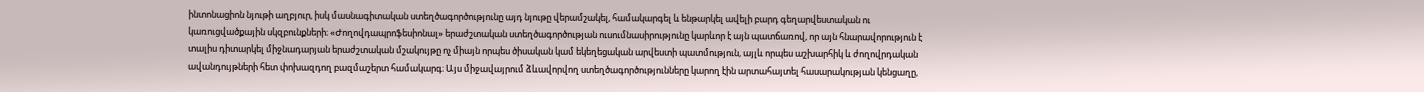ինտոնացիոն նյութի աղբյուր, իսկ մասնագիտական ստեղծագործությունը այդ նյութը վերամշակել, համակարգել և ենթարկել ավելի բարդ գեղարվեստական ու կառուցվածքային սկզբունքների։ «Ժողովդապրոֆեսիոնալ» երաժշտական ստեղծագործության ուսումնասիրությունը կարևոր է այն պատճառով, որ այն հնարավորություն է տալիս դիտարկել միջնադարյան երաժշտական մշակույթը ոչ միայն որպես ծիսական կամ եկեղեցական արվեստի պատմություն, այլև որպես աշխարհիկ և ժողովրդական ավանդույթների հետ փոխազդող բազմաշերտ համակարգ։ Այս միջավայրում ձևավորվող ստեղծագործությունները կարող էին արտահայտել հասարակության կենցաղը,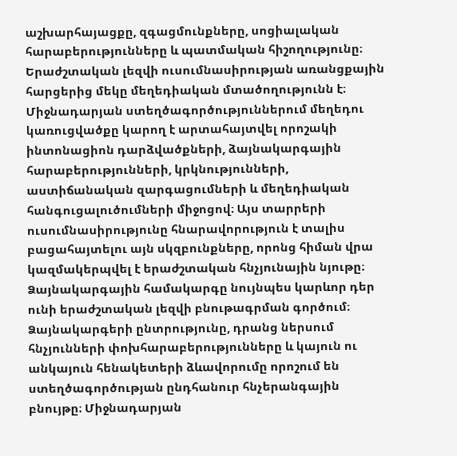աշխարհայացքը, զգացմունքները, սոցիալական հարաբերությունները և պատմական հիշողությունը։ Երաժշտական լեզվի ուսումնասիրության առանցքային հարցերից մեկը մեղեդիական մտածողությունն է։ Միջնադարյան ստեղծագործություններում մեղեդու կառուցվածքը կարող է արտահայտվել որոշակի ինտոնացիոն դարձվածքների, ձայնակարգային հարաբերությունների, կրկնությունների, աստիճանական զարգացումների և մեղեդիական հանգուցալուծումների միջոցով։ Այս տարրերի ուսումնասիրությունը հնարավորություն է տալիս բացահայտելու այն սկզբունքները, որոնց հիման վրա կազմակերպվել է երաժշտական հնչյունային նյութը։ Ձայնակարգային համակարգը նույնպես կարևոր դեր ունի երաժշտական լեզվի բնութագրման գործում։ Ձայնակարգերի ընտրությունը, դրանց ներսում հնչյունների փոխհարաբերությունները և կայուն ու անկայուն հենակետերի ձևավորումը որոշում են ստեղծագործության ընդհանուր հնչերանգային բնույթը։ Միջնադարյան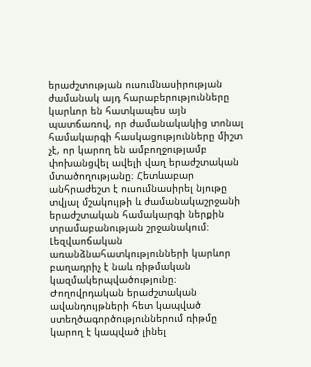երաժշտության ուսումնասիրության ժամանակ այդ հարաբերությունները կարևոր են հատկապես այն պատճառով, որ ժամանակակից տոնալ համակարգի հասկացությունները միշտ չէ, որ կարող են ամբողջությամբ փոխանցվել ավելի վաղ երաժշտական մտածողությանը։ Հետևաբար անհրաժեշտ է ուսումնասիրել նյութը տվյալ մշակույթի և ժամանակաշրջանի երաժշտական համակարգի ներքին տրամաբանության շրջանակում։ Լեզվաոճական առանձնահատկությունների կարևոր բաղադրիչ է նաև ռիթմական կազմակերպվածությունը։ Ժողովրդական երաժշտական ավանդույթների հետ կապված ստեղծագործություններում ռիթմը կարող է կապված լինել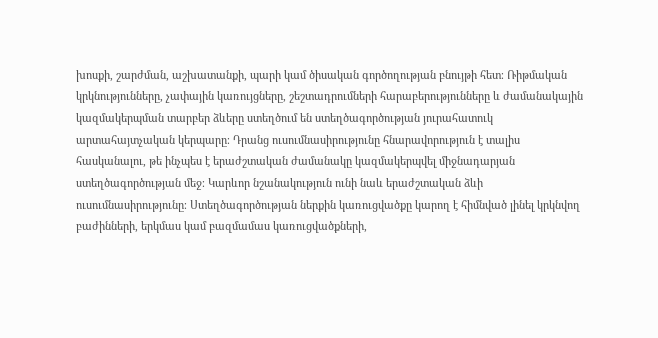խոսքի, շարժման, աշխատանքի, պարի կամ ծիսական գործողության բնույթի հետ։ Ռիթմական կրկնությունները, չափային կառույցները, շեշտադրումների հարաբերությունները և ժամանակային կազմակերպման տարբեր ձևերը ստեղծում են ստեղծագործության յուրահատուկ արտահայտչական կերպարը։ Դրանց ուսումնասիրությունը հնարավորություն է տալիս հասկանալու, թե ինչպես է երաժշտական ժամանակը կազմակերպվել միջնադարյան ստեղծագործության մեջ։ Կարևոր նշանակություն ունի նաև երաժշտական ձևի ուսումնասիրությունը։ Ստեղծագործության ներքին կառուցվածքը կարող է հիմնված լինել կրկնվող բաժինների, երկմաս կամ բազմամաս կառուցվածքների,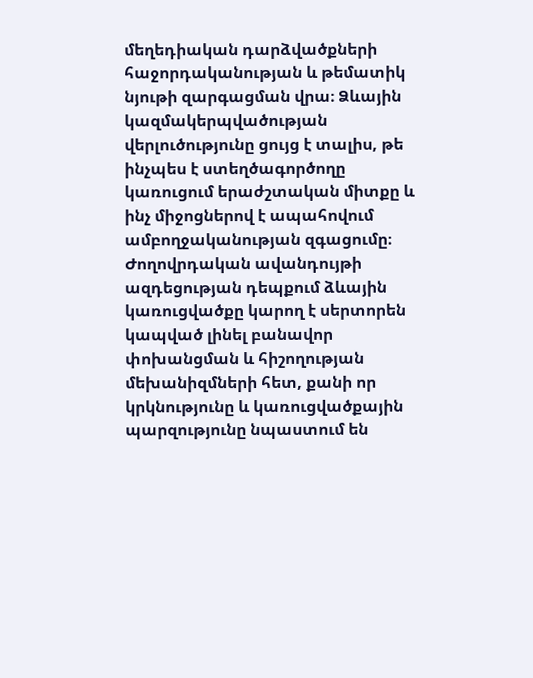մեղեդիական դարձվածքների հաջորդականության և թեմատիկ նյութի զարգացման վրա։ Ձևային կազմակերպվածության վերլուծությունը ցույց է տալիս, թե ինչպես է ստեղծագործողը կառուցում երաժշտական միտքը և ինչ միջոցներով է ապահովում ամբողջականության զգացումը։ Ժողովրդական ավանդույթի ազդեցության դեպքում ձևային կառուցվածքը կարող է սերտորեն կապված լինել բանավոր փոխանցման և հիշողության մեխանիզմների հետ, քանի որ կրկնությունը և կառուցվածքային պարզությունը նպաստում են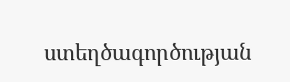ստեղծագործության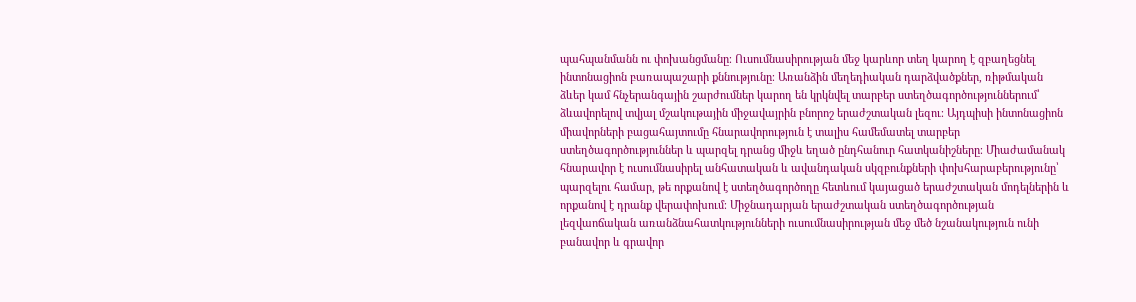պահպանմանն ու փոխանցմանը։ Ուսումնասիրության մեջ կարևոր տեղ կարող է զբաղեցնել ինտոնացիոն բառապաշարի քննությունը։ Առանձին մեղեդիական դարձվածքներ, ռիթմական ձևեր կամ հնչերանգային շարժումներ կարող են կրկնվել տարբեր ստեղծագործություններում՝ ձևավորելով տվյալ մշակութային միջավայրին բնորոշ երաժշտական լեզու։ Այդպիսի ինտոնացիոն միավորների բացահայտումը հնարավորություն է տալիս համեմատել տարբեր ստեղծագործություններ և պարզել դրանց միջև եղած ընդհանուր հատկանիշները։ Միաժամանակ հնարավոր է ուսումնասիրել անհատական և ավանդական սկզբունքների փոխհարաբերությունը՝ պարզելու համար, թե որքանով է ստեղծագործողը հետևում կայացած երաժշտական մոդելներին և որքանով է դրանք վերափոխում։ Միջնադարյան երաժշտական ստեղծագործության լեզվաոճական առանձնահատկությունների ուսումնասիրության մեջ մեծ նշանակություն ունի բանավոր և գրավոր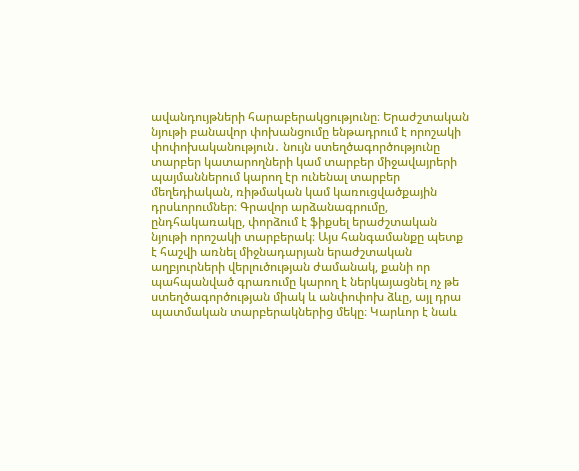ավանդույթների հարաբերակցությունը։ Երաժշտական նյութի բանավոր փոխանցումը ենթադրում է որոշակի փոփոխականություն․ նույն ստեղծագործությունը տարբեր կատարողների կամ տարբեր միջավայրերի պայմաններում կարող էր ունենալ տարբեր մեղեդիական, ռիթմական կամ կառուցվածքային դրսևորումներ։ Գրավոր արձանագրումը, ընդհակառակը, փորձում է ֆիքսել երաժշտական նյութի որոշակի տարբերակ։ Այս հանգամանքը պետք է հաշվի առնել միջնադարյան երաժշտական աղբյուրների վերլուծության ժամանակ, քանի որ պահպանված գրառումը կարող է ներկայացնել ոչ թե ստեղծագործության միակ և անփոփոխ ձևը, այլ դրա պատմական տարբերակներից մեկը։ Կարևոր է նաև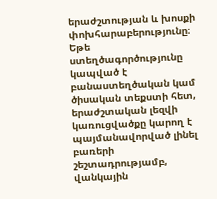երաժշտության և խոսքի փոխհարաբերությունը։ Եթե ստեղծագործությունը կապված է բանաստեղծական կամ ծիսական տեքստի հետ, երաժշտական լեզվի կառուցվածքը կարող է պայմանավորված լինել բառերի շեշտադրությամբ, վանկային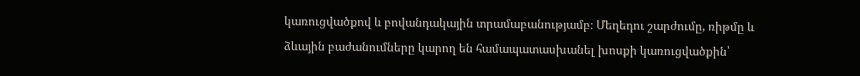կառուցվածքով և բովանդակային տրամաբանությամբ։ Մեղեդու շարժումը, ռիթմը և ձևային բաժանումները կարող են համապատասխանել խոսքի կառուցվածքին՝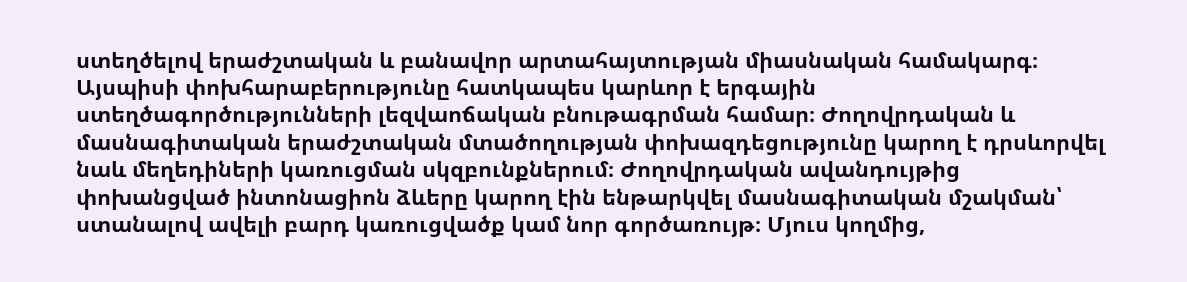ստեղծելով երաժշտական և բանավոր արտահայտության միասնական համակարգ։ Այսպիսի փոխհարաբերությունը հատկապես կարևոր է երգային ստեղծագործությունների լեզվաոճական բնութագրման համար։ Ժողովրդական և մասնագիտական երաժշտական մտածողության փոխազդեցությունը կարող է դրսևորվել նաև մեղեդիների կառուցման սկզբունքներում։ Ժողովրդական ավանդույթից փոխանցված ինտոնացիոն ձևերը կարող էին ենթարկվել մասնագիտական մշակման՝ ստանալով ավելի բարդ կառուցվածք կամ նոր գործառույթ։ Մյուս կողմից,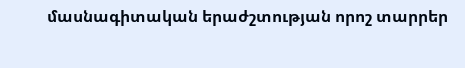մասնագիտական երաժշտության որոշ տարրեր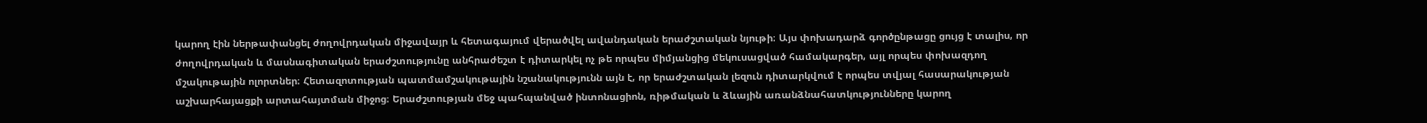կարող էին ներթափանցել ժողովրդական միջավայր և հետագայում վերածվել ավանդական երաժշտական նյութի։ Այս փոխադարձ գործընթացը ցույց է տալիս, որ ժողովրդական և մասնագիտական երաժշտությունը անհրաժեշտ է դիտարկել ոչ թե որպես միմյանցից մեկուսացված համակարգեր, այլ որպես փոխազդող մշակութային ոլորտներ։ Հետազոտության պատմամշակութային նշանակությունն այն է, որ երաժշտական լեզուն դիտարկվում է որպես տվյալ հասարակության աշխարհայացքի արտահայտման միջոց։ Երաժշտության մեջ պահպանված ինտոնացիոն, ռիթմական և ձևային առանձնահատկությունները կարող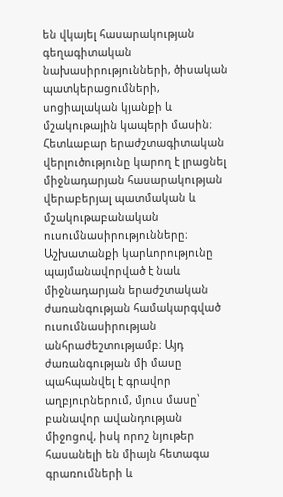են վկայել հասարակության գեղագիտական նախասիրությունների, ծիսական պատկերացումների, սոցիալական կյանքի և մշակութային կապերի մասին։ Հետևաբար երաժշտագիտական վերլուծությունը կարող է լրացնել միջնադարյան հասարակության վերաբերյալ պատմական և մշակութաբանական ուսումնասիրությունները։ Աշխատանքի կարևորությունը պայմանավորված է նաև միջնադարյան երաժշտական ժառանգության համակարգված ուսումնասիրության անհրաժեշտությամբ։ Այդ ժառանգության մի մասը պահպանվել է գրավոր աղբյուրներում, մյուս մասը՝ բանավոր ավանդության միջոցով, իսկ որոշ նյութեր հասանելի են միայն հետագա գրառումների և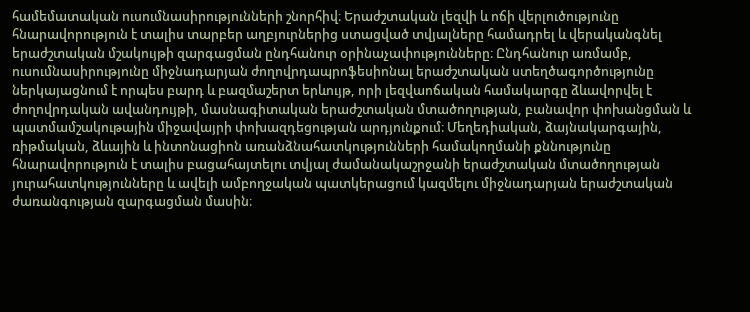համեմատական ուսումնասիրությունների շնորհիվ։ Երաժշտական լեզվի և ոճի վերլուծությունը հնարավորություն է տալիս տարբեր աղբյուրներից ստացված տվյալները համադրել և վերականգնել երաժշտական մշակույթի զարգացման ընդհանուր օրինաչափությունները։ Ընդհանուր առմամբ, ուսումնասիրությունը միջնադարյան ժողովրդապրոֆեսիոնալ երաժշտական ստեղծագործությունը ներկայացնում է որպես բարդ և բազմաշերտ երևույթ, որի լեզվաոճական համակարգը ձևավորվել է ժողովրդական ավանդույթի, մասնագիտական երաժշտական մտածողության, բանավոր փոխանցման և պատմամշակութային միջավայրի փոխազդեցության արդյունքում։ Մեղեդիական, ձայնակարգային, ռիթմական, ձևային և ինտոնացիոն առանձնահատկությունների համակողմանի քննությունը հնարավորություն է տալիս բացահայտելու տվյալ ժամանակաշրջանի երաժշտական մտածողության յուրահատկությունները և ավելի ամբողջական պատկերացում կազմելու միջնադարյան երաժշտական ժառանգության զարգացման մասին։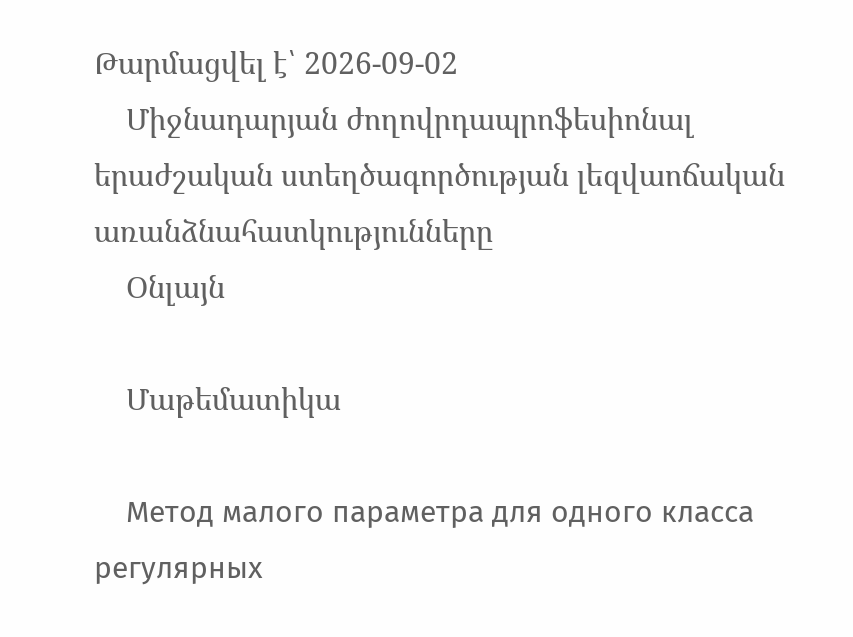Թարմացվել է՝ 2026-09-02
    Միջնադարյան ժողովրդապրոֆեսիոնալ երաժշական ստեղծագործության լեզվաոճական առանձնահատկությունները
    Օնլայն

    Մաթեմատիկա

    Метод малого параметра для одного класса регулярных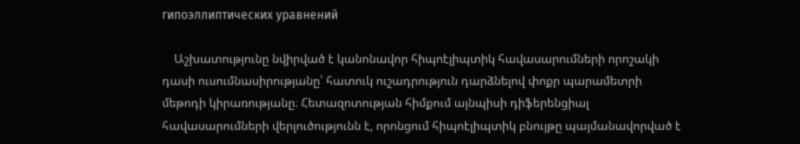гипоэллиптических уравнений

    Աշխատությունը նվիրված է կանոնավոր հիպոէլիպտիկ հավասարումների որոշակի դասի ուսումնասիրությանը՝ հատուկ ուշադրություն դարձնելով փոքր պարամետրի մեթոդի կիրառությանը։ Հետազոտության հիմքում այնպիսի դիֆերենցիալ հավասարումների վերլուծությունն է, որոնցում հիպոէլիպտիկ բնույթը պայմանավորված է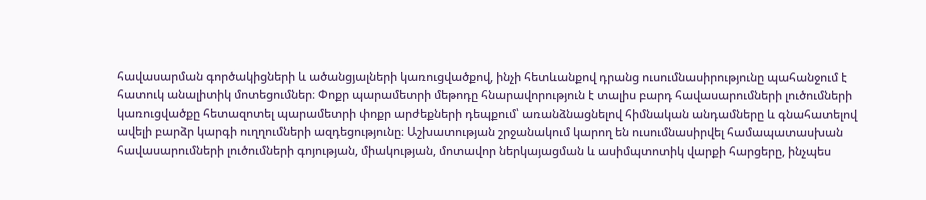հավասարման գործակիցների և ածանցյալների կառուցվածքով, ինչի հետևանքով դրանց ուսումնասիրությունը պահանջում է հատուկ անալիտիկ մոտեցումներ։ Փոքր պարամետրի մեթոդը հնարավորություն է տալիս բարդ հավասարումների լուծումների կառուցվածքը հետազոտել պարամետրի փոքր արժեքների դեպքում՝ առանձնացնելով հիմնական անդամները և գնահատելով ավելի բարձր կարգի ուղղումների ազդեցությունը։ Աշխատության շրջանակում կարող են ուսումնասիրվել համապատասխան հավասարումների լուծումների գոյության, միակության, մոտավոր ներկայացման և ասիմպտոտիկ վարքի հարցերը, ինչպես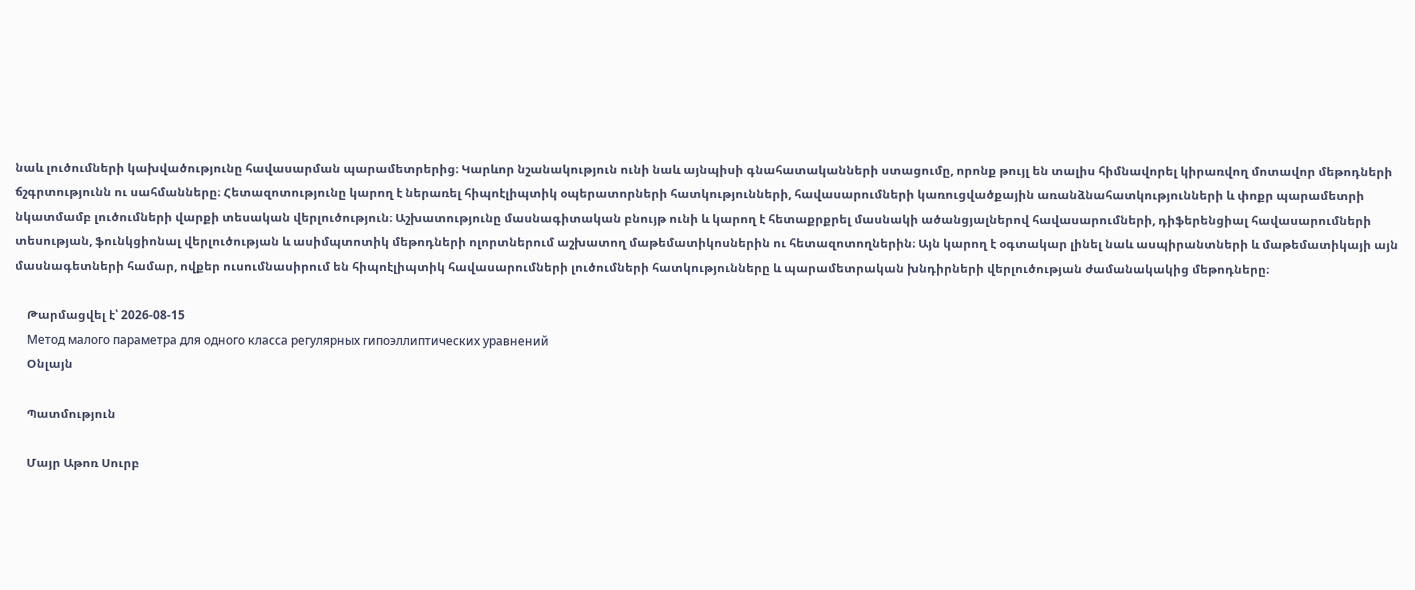նաև լուծումների կախվածությունը հավասարման պարամետրերից։ Կարևոր նշանակություն ունի նաև այնպիսի գնահատականների ստացումը, որոնք թույլ են տալիս հիմնավորել կիրառվող մոտավոր մեթոդների ճշգրտությունն ու սահմանները։ Հետազոտությունը կարող է ներառել հիպոէլիպտիկ օպերատորների հատկությունների, հավասարումների կառուցվածքային առանձնահատկությունների և փոքր պարամետրի նկատմամբ լուծումների վարքի տեսական վերլուծություն։ Աշխատությունը մասնագիտական բնույթ ունի և կարող է հետաքրքրել մասնակի ածանցյալներով հավասարումների, դիֆերենցիալ հավասարումների տեսության, ֆունկցիոնալ վերլուծության և ասիմպտոտիկ մեթոդների ոլորտներում աշխատող մաթեմատիկոսներին ու հետազոտողներին։ Այն կարող է օգտակար լինել նաև ասպիրանտների և մաթեմատիկայի այն մասնագետների համար, ովքեր ուսումնասիրում են հիպոէլիպտիկ հավասարումների լուծումների հատկությունները և պարամետրական խնդիրների վերլուծության ժամանակակից մեթոդները։

    Թարմացվել է՝ 2026-08-15
    Метод малого параметра для одного класса регулярных гипоэллиптических уравнений
    Օնլայն

    Պատմություն

    Մայր Աթոռ Սուրբ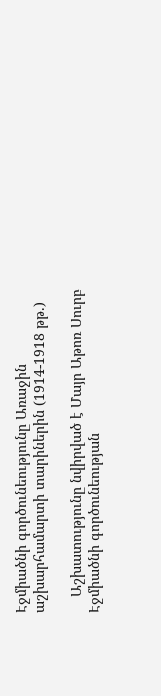Էջմիածնի գործունեությունը Առաջին աշխարհամարտի տարիներին (1914-1918 թթ.)

    Աշխատությունը նվիրված է Մայր Աթոռ Սուրբ Էջմիածնի գործունեության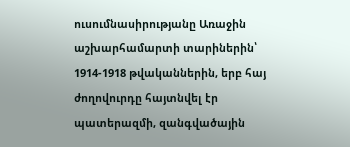ուսումնասիրությանը Առաջին աշխարհամարտի տարիներին՝ 1914-1918 թվականներին, երբ հայ ժողովուրդը հայտնվել էր պատերազմի, զանգվածային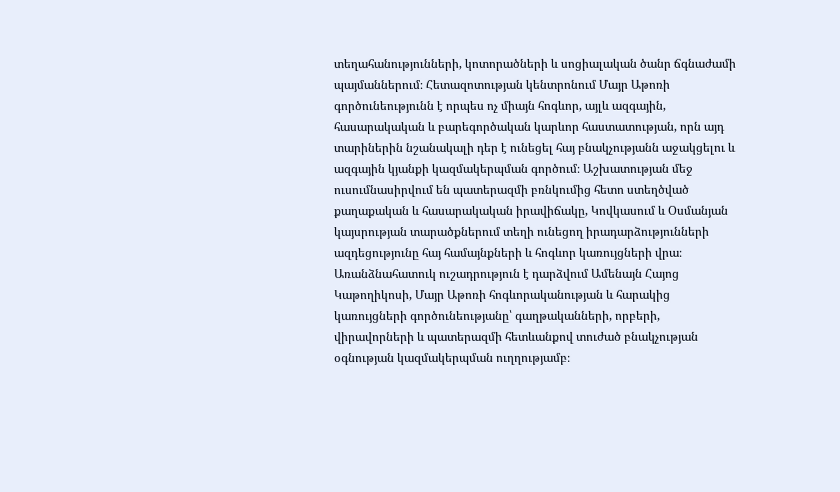տեղահանությունների, կոտորածների և սոցիալական ծանր ճգնաժամի պայմաններում։ Հետազոտության կենտրոնում Մայր Աթոռի գործունեությունն է որպես ոչ միայն հոգևոր, այլև ազգային, հասարակական և բարեգործական կարևոր հաստատության, որն այդ տարիներին նշանակալի դեր է ունեցել հայ բնակչությանն աջակցելու և ազգային կյանքի կազմակերպման գործում։ Աշխատության մեջ ուսումնասիրվում են պատերազմի բռնկումից հետո ստեղծված քաղաքական և հասարակական իրավիճակը, Կովկասում և Օսմանյան կայսրության տարածքներում տեղի ունեցող իրադարձությունների ազդեցությունը հայ համայնքների և հոգևոր կառույցների վրա։ Առանձնահատուկ ուշադրություն է դարձվում Ամենայն Հայոց Կաթողիկոսի, Մայր Աթոռի հոգևորականության և հարակից կառույցների գործունեությանը՝ գաղթականների, որբերի, վիրավորների և պատերազմի հետևանքով տուժած բնակչության օգնության կազմակերպման ուղղությամբ։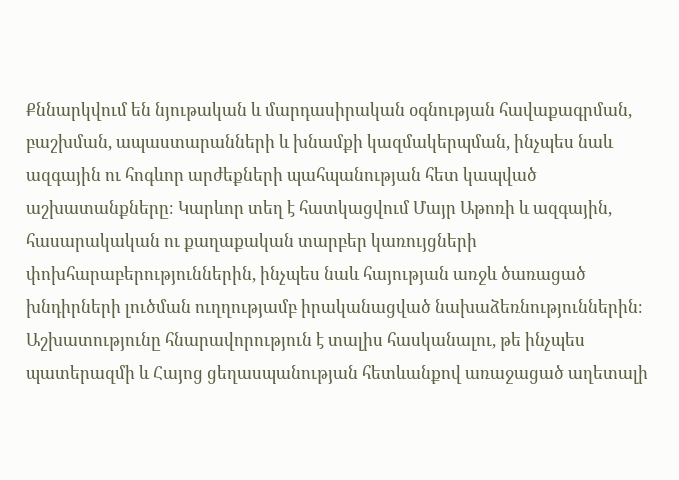Քննարկվում են նյութական և մարդասիրական օգնության հավաքագրման, բաշխման, ապաստարանների և խնամքի կազմակերպման, ինչպես նաև ազգային ու հոգևոր արժեքների պահպանության հետ կապված աշխատանքները։ Կարևոր տեղ է հատկացվում Մայր Աթոռի և ազգային, հասարակական ու քաղաքական տարբեր կառույցների փոխհարաբերություններին, ինչպես նաև հայության առջև ծառացած խնդիրների լուծման ուղղությամբ իրականացված նախաձեռնություններին։ Աշխատությունը հնարավորություն է տալիս հասկանալու, թե ինչպես պատերազմի և Հայոց ցեղասպանության հետևանքով առաջացած աղետալի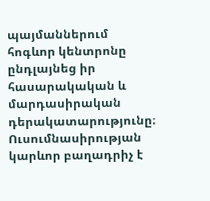պայմաններում հոգևոր կենտրոնը ընդլայնեց իր հասարակական և մարդասիրական դերակատարությունը։ Ուսումնասիրության կարևոր բաղադրիչ է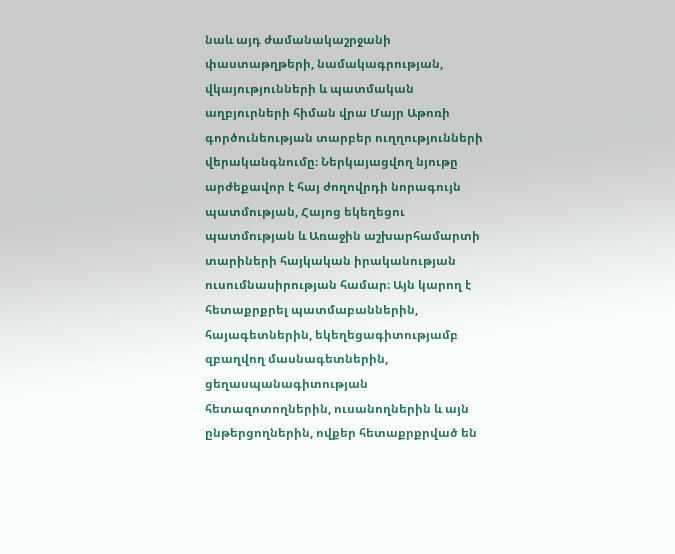նաև այդ ժամանակաշրջանի փաստաթղթերի, նամակագրության, վկայությունների և պատմական աղբյուրների հիման վրա Մայր Աթոռի գործունեության տարբեր ուղղությունների վերականգնումը։ Ներկայացվող նյութը արժեքավոր է հայ ժողովրդի նորագույն պատմության, Հայոց եկեղեցու պատմության և Առաջին աշխարհամարտի տարիների հայկական իրականության ուսումնասիրության համար։ Այն կարող է հետաքրքրել պատմաբաններին, հայագետներին, եկեղեցագիտությամբ զբաղվող մասնագետներին, ցեղասպանագիտության հետազոտողներին, ուսանողներին և այն ընթերցողներին, ովքեր հետաքրքրված են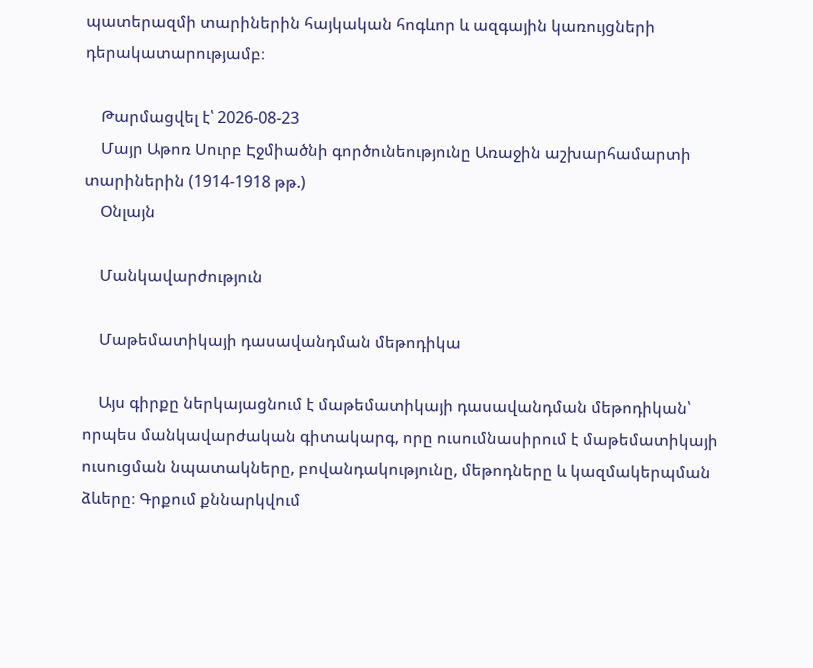պատերազմի տարիներին հայկական հոգևոր և ազգային կառույցների դերակատարությամբ։

    Թարմացվել է՝ 2026-08-23
    Մայր Աթոռ Սուրբ Էջմիածնի գործունեությունը Առաջին աշխարհամարտի տարիներին (1914-1918 թթ.)
    Օնլայն

    Մանկավարժություն

    Մաթեմատիկայի դասավանդման մեթոդիկա

    Այս գիրքը ներկայացնում է մաթեմատիկայի դասավանդման մեթոդիկան՝ որպես մանկավարժական գիտակարգ, որը ուսումնասիրում է մաթեմատիկայի ուսուցման նպատակները, բովանդակությունը, մեթոդները և կազմակերպման ձևերը։ Գրքում քննարկվում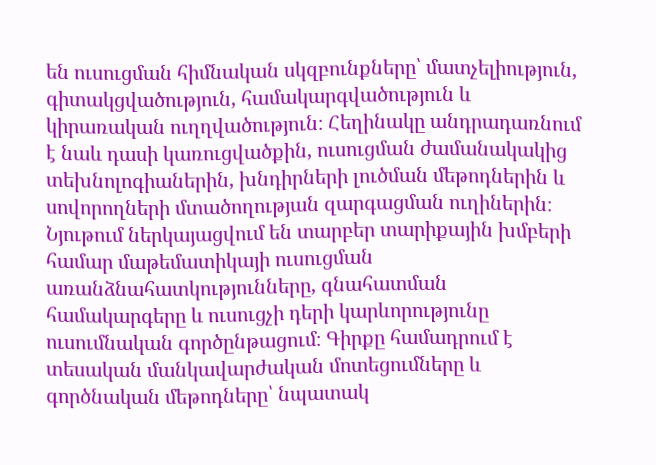են ուսուցման հիմնական սկզբունքները՝ մատչելիություն, գիտակցվածություն, համակարգվածություն և կիրառական ուղղվածություն։ Հեղինակը անդրադառնում է նաև դասի կառուցվածքին, ուսուցման ժամանակակից տեխնոլոգիաներին, խնդիրների լուծման մեթոդներին և սովորողների մտածողության զարգացման ուղիներին։ Նյութում ներկայացվում են տարբեր տարիքային խմբերի համար մաթեմատիկայի ուսուցման առանձնահատկությունները, գնահատման համակարգերը և ուսուցչի դերի կարևորությունը ուսումնական գործընթացում։ Գիրքը համադրում է տեսական մանկավարժական մոտեցումները և գործնական մեթոդները՝ նպատակ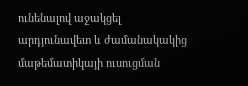ունենալով աջակցել արդյունավետ և ժամանակակից մաթեմատիկայի ուսուցման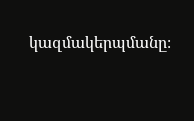կազմակերպմանը։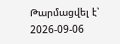Թարմացվել է՝ 2026-09-06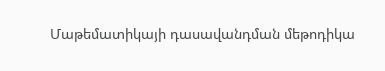Մաթեմատիկայի դասավանդման մեթոդիկա